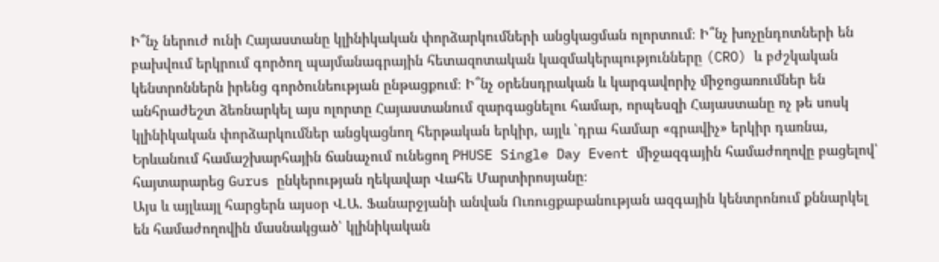Ի՞նչ ներուժ ունի Հայաստանը կլինիկական փորձարկումների անցկացման ոլորտում։ Ի՞նչ խոչընդոտների են բախվում երկրում գործող պայմանագրային հետազոտական կազմակերպությունները (CRO) և բժշկական կենտրոններն իրենց գործունեության ընթացքում։ Ի՞նչ օրենսդրական և կարգավորիչ միջոցառումներ են անհրաժեշտ ձեռնարկել այս ոլորտը Հայաստանում զարգացնելու համար, որպեսզի Հայաստանը ոչ թե սոսկ կլինիկական փորձարկումներ անցկացնող հերթական երկիր, այլև ՝դրա համար «գրավիչ» երկիր դառնա, Երևանում համաշխարհային ճանաչում ունեցող PHUSE Single Day Event միջազգային համաժողովը բացելով՝ հայտարարեց Gurus ընկերության ղեկավար Վահե Մարտիրոսյանը։
Այս և այլևայլ հարցերն այսօր Վ.Ա. Ֆանարջյանի անվան Ուռուցքաբանության ազգային կենտրոնում քննարկել են համաժողովին մասնակցած՝ կլինիկական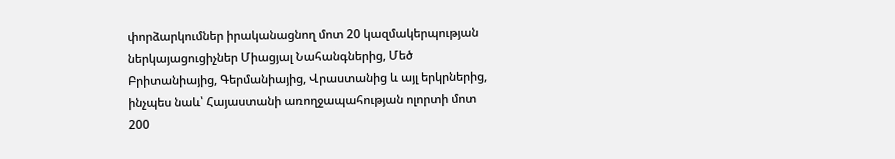փորձարկումներ իրականացնող մոտ 20 կազմակերպության ներկայացուցիչներ Միացյալ Նահանգներից, Մեծ Բրիտանիայից, Գերմանիայից, Վրաստանից և այլ երկրներից, ինչպես նաև՝ Հայաստանի առողջապահության ոլորտի մոտ 200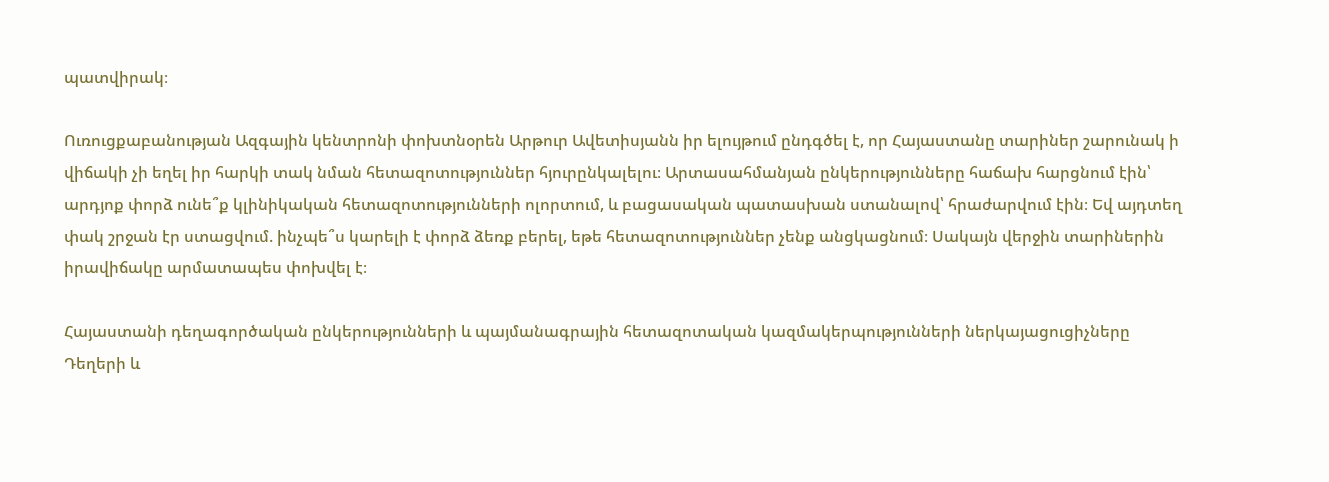պատվիրակ։

Ուռուցքաբանության Ազգային կենտրոնի փոխտնօրեն Արթուր Ավետիսյանն իր ելույթում ընդգծել է, որ Հայաստանը տարիներ շարունակ ի վիճակի չի եղել իր հարկի տակ նման հետազոտություններ հյուրընկալելու։ Արտասահմանյան ընկերությունները հաճախ հարցնում էին՝ արդյոք փորձ ունե՞ք կլինիկական հետազոտությունների ոլորտում, և բացասական պատասխան ստանալով՝ հրաժարվում էին։ Եվ այդտեղ փակ շրջան էր ստացվում. ինչպե՞ս կարելի է փորձ ձեռք բերել, եթե հետազոտություններ չենք անցկացնում։ Սակայն վերջին տարիներին իրավիճակը արմատապես փոխվել է։

Հայաստանի դեղագործական ընկերությունների և պայմանագրային հետազոտական կազմակերպությունների ներկայացուցիչները Դեղերի և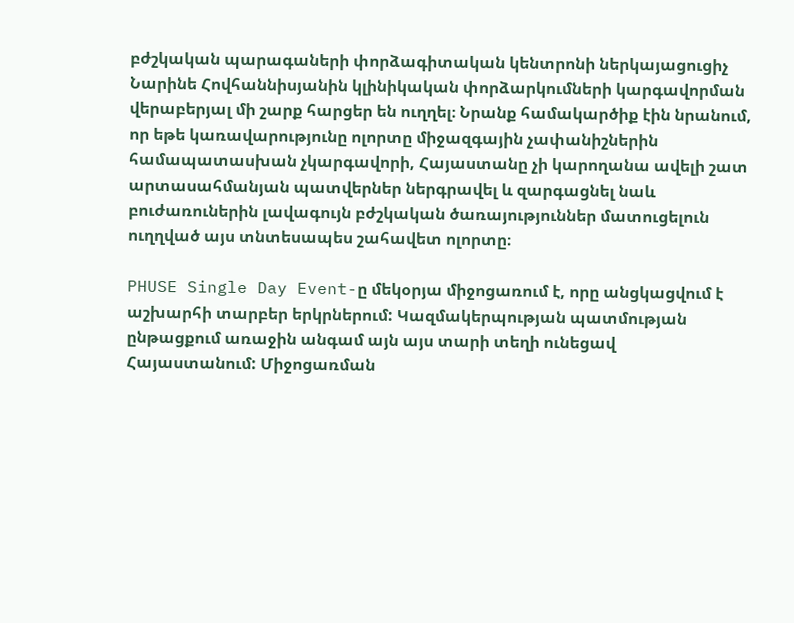բժշկական պարագաների փորձագիտական կենտրոնի ներկայացուցիչ Նարինե Հովհաննիսյանին կլինիկական փորձարկումների կարգավորման վերաբերյալ մի շարք հարցեր են ուղղել։ Նրանք համակարծիք էին նրանում, որ եթե կառավարությունը ոլորտը միջազգային չափանիշներին համապատասխան չկարգավորի, Հայաստանը չի կարողանա ավելի շատ արտասահմանյան պատվերներ ներգրավել և զարգացնել նաև բուժառուներին լավագույն բժշկական ծառայություններ մատուցելուն ուղղված այս տնտեսապես շահավետ ոլորտը։

PHUSE Single Day Event-ը մեկօրյա միջոցառում է, որը անցկացվում է աշխարհի տարբեր երկրներում: Կազմակերպության պատմության ընթացքում առաջին անգամ այն այս տարի տեղի ունեցավ Հայաստանում: Միջոցառման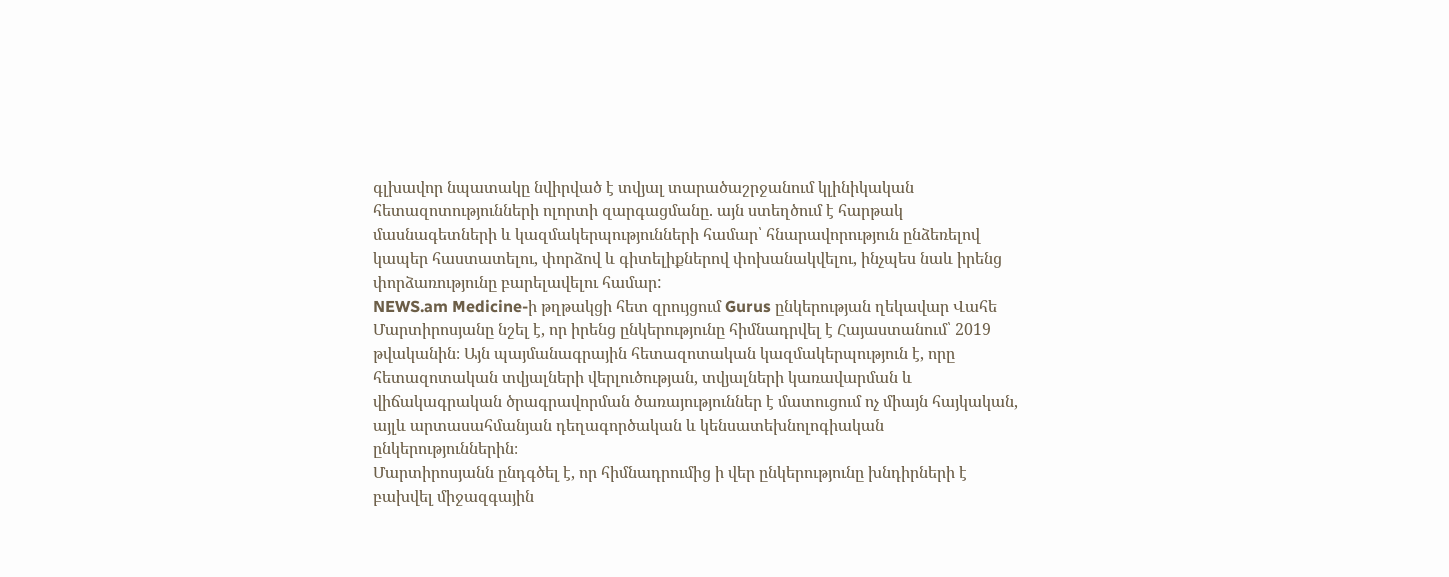գլխավոր նպատակը նվիրված է տվյալ տարածաշրջանում կլինիկական հետազոտությունների ոլորտի զարգացմանը. այն ստեղծում է հարթակ մասնագետների և կազմակերպությունների համար՝ հնարավորություն ընձեռելով կապեր հաստատելու, փորձով և գիտելիքներով փոխանակվելու, ինչպես նաև իրենց փորձառությունը բարելավելու համար:
NEWS.am Medicine-ի թղթակցի հետ զրույցում Gurus ընկերության ղեկավար Վահե Մարտիրոսյանը նշել է, որ իրենց ընկերությունը հիմնադրվել է Հայաստանում՝ 2019 թվականին։ Այն պայմանագրային հետազոտական կազմակերպություն է, որը հետազոտական տվյալների վերլուծության, տվյալների կառավարման և վիճակագրական ծրագրավորման ծառայություններ է մատուցում ոչ միայն հայկական, այլև արտասահմանյան դեղագործական և կենսատեխնոլոգիական ընկերություններին։
Մարտիրոսյանն ընդգծել է, որ հիմնադրումից ի վեր ընկերությունը խնդիրների է բախվել միջազգային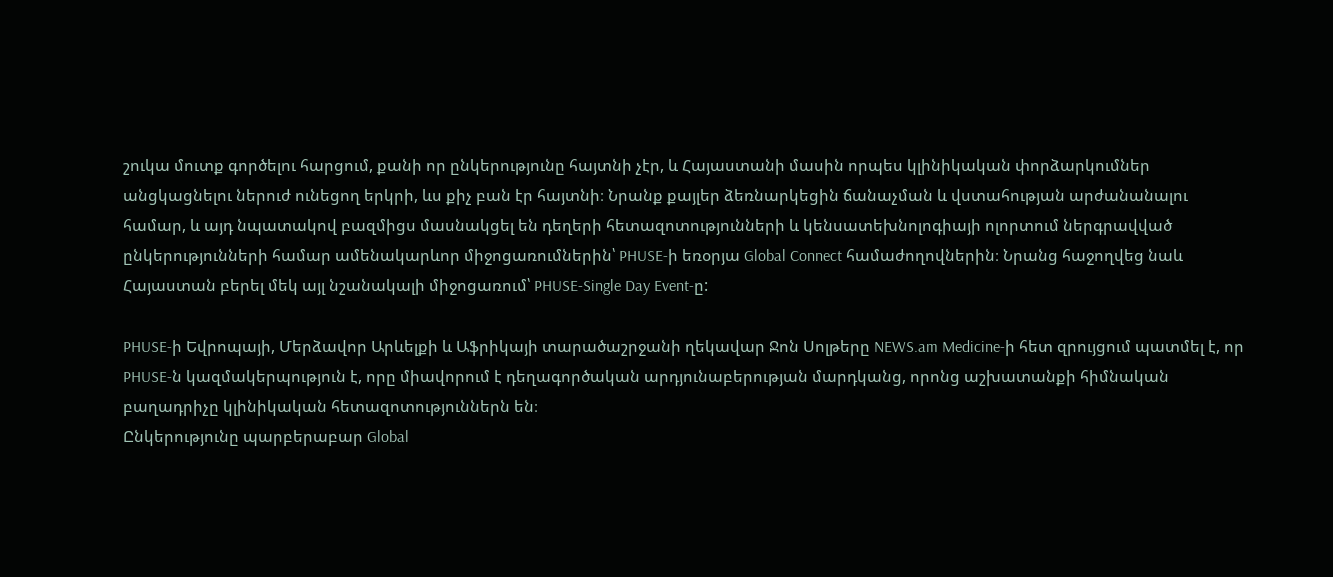շուկա մուտք գործելու հարցում, քանի որ ընկերությունը հայտնի չէր, և Հայաստանի մասին որպես կլինիկական փորձարկումներ անցկացնելու ներուժ ունեցող երկրի, ևս քիչ բան էր հայտնի։ Նրանք քայլեր ձեռնարկեցին ճանաչման և վստահության արժանանալու համար, և այդ նպատակով բազմիցս մասնակցել են դեղերի հետազոտությունների և կենսատեխնոլոգիայի ոլորտում ներգրավված ընկերությունների համար ամենակարևոր միջոցառումներին՝ PHUSE-ի եռօրյա Global Connect համաժողովներին։ Նրանց հաջողվեց նաև Հայաստան բերել մեկ այլ նշանակալի միջոցառում՝ PHUSE-Single Day Event-ը:

PHUSE-ի Եվրոպայի, Մերձավոր Արևելքի և Աֆրիկայի տարածաշրջանի ղեկավար Ջոն Սոլթերը NEWS.am Medicine-ի հետ զրույցում պատմել է, որ PHUSE-ն կազմակերպություն է, որը միավորում է դեղագործական արդյունաբերության մարդկանց, որոնց աշխատանքի հիմնական բաղադրիչը կլինիկական հետազոտություններն են։
Ընկերությունը պարբերաբար Global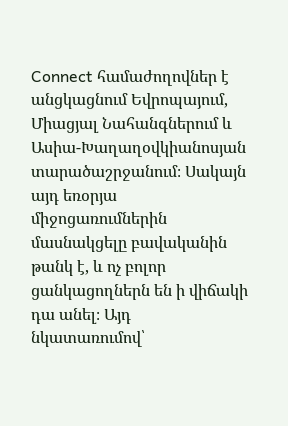Connect համաժողովներ է անցկացնում Եվրոպայում, Միացյալ Նահանգներում և Ասիա-Խաղաղօվկիանոսյան տարածաշրջանում։ Սակայն այդ եռօրյա միջոցառումներին մասնակցելը բավականին թանկ է, և ոչ բոլոր ցանկացողներն են ի վիճակի դա անել։ Այդ նկատառումով՝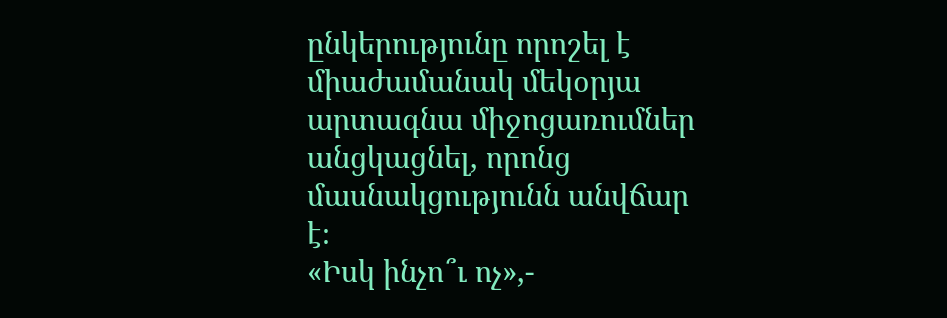ընկերությունը որոշել է միաժամանակ մեկօրյա արտագնա միջոցառումներ անցկացնել, որոնց մասնակցությունն անվճար է։
«Իսկ ինչո՞ւ ոչ»,-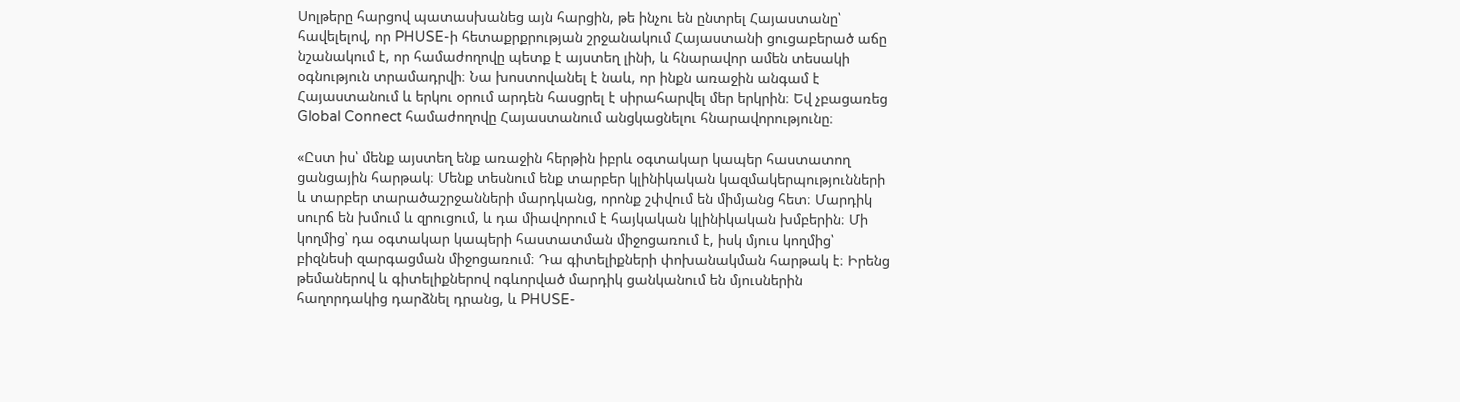Սոլթերը հարցով պատասխանեց այն հարցին, թե ինչու են ընտրել Հայաստանը՝ հավելելով, որ PHUSE-ի հետաքրքրության շրջանակում Հայաստանի ցուցաբերած աճը նշանակում է, որ համաժողովը պետք է այստեղ լինի, և հնարավոր ամեն տեսակի օգնություն տրամադրվի։ Նա խոստովանել է նաև, որ ինքն առաջին անգամ է Հայաստանում և երկու օրում արդեն հասցրել է սիրահարվել մեր երկրին։ Եվ չբացառեց Global Connect համաժողովը Հայաստանում անցկացնելու հնարավորությունը։

«Ըստ իս՝ մենք այստեղ ենք առաջին հերթին իբրև օգտակար կապեր հաստատող ցանցային հարթակ։ Մենք տեսնում ենք տարբեր կլինիկական կազմակերպությունների և տարբեր տարածաշրջանների մարդկանց, որոնք շփվում են միմյանց հետ։ Մարդիկ սուրճ են խմում և զրուցում, և դա միավորում է հայկական կլինիկական խմբերին։ Մի կողմից՝ դա օգտակար կապերի հաստատման միջոցառում է, իսկ մյուս կողմից՝ բիզնեսի զարգացման միջոցառում։ Դա գիտելիքների փոխանակման հարթակ է։ Իրենց թեմաներով և գիտելիքներով ոգևորված մարդիկ ցանկանում են մյուսներին հաղորդակից դարձնել դրանց, և PHUSE-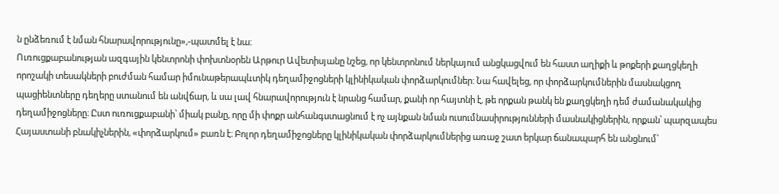ն ընձեռում է նման հնարավորությունը»,-պատմել է նա։
Ուռուցքաբանության ազգային կենտրոնի փոխտնօրեն Արթուր Ավետիսյանը նշեց, որ կենտրոնում ներկայում անցկացվում են հաստ աղիքի և թոքերի քաղցկեղի որոշակի տեսակների բուժման համար իմունաթերապևտիկ դեղամիջոցների կլինիկական փորձարկումներ: Նա հավելեց, որ փորձարկումներին մասնակցող պացիենտները դեղերը ստանում են անվճար, և սա լավ հնարավորություն է նրանց համար, քանի որ հայտնի է, թե որքան թանկ են քաղցկեղի դեմ ժամանակակից դեղամիջոցները։ Ըստ ուռուցքաբանի՝ միակ բանը, որը մի փոքր անհանգստացնում է ոչ այնքան նման ուսումնասիրությունների մասնակիցներին, որքան՝ պարզապես Հայաստանի բնակիչներին, «փորձարկում» բառն է։ Բոլոր դեղամիջոցները կլինիկական փորձարկումներից առաջ շատ երկար ճանապարհ են անցնում՝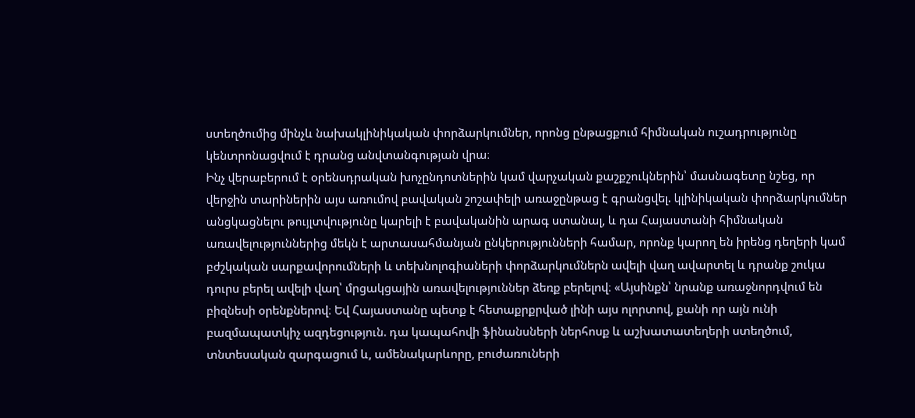ստեղծումից մինչև նախակլինիկական փորձարկումներ, որոնց ընթացքում հիմնական ուշադրությունը կենտրոնացվում է դրանց անվտանգության վրա։
Ինչ վերաբերում է օրենսդրական խոչընդոտներին կամ վարչական քաշքշուկներին՝ մասնագետը նշեց, որ վերջին տարիներին այս առումով բավական շոշափելի առաջընթաց է գրանցվել. կլինիկական փորձարկումներ անցկացնելու թույլտվությունը կարելի է բավականին արագ ստանալ, և դա Հայաստանի հիմնական առավելություններից մեկն է արտասահմանյան ընկերությունների համար, որոնք կարող են իրենց դեղերի կամ բժշկական սարքավորումների և տեխնոլոգիաների փորձարկումներն ավելի վաղ ավարտել և դրանք շուկա դուրս բերել ավելի վաղ՝ մրցակցային առավելություններ ձեռք բերելով։ «Այսինքն՝ նրանք առաջնորդվում են բիզնեսի օրենքներով։ Եվ Հայաստանը պետք է հետաքրքրված լինի այս ոլորտով, քանի որ այն ունի բազմապատկիչ ազդեցություն. դա կապահովի ֆինանսների ներհոսք և աշխատատեղերի ստեղծում, տնտեսական զարգացում և, ամենակարևորը, բուժառուների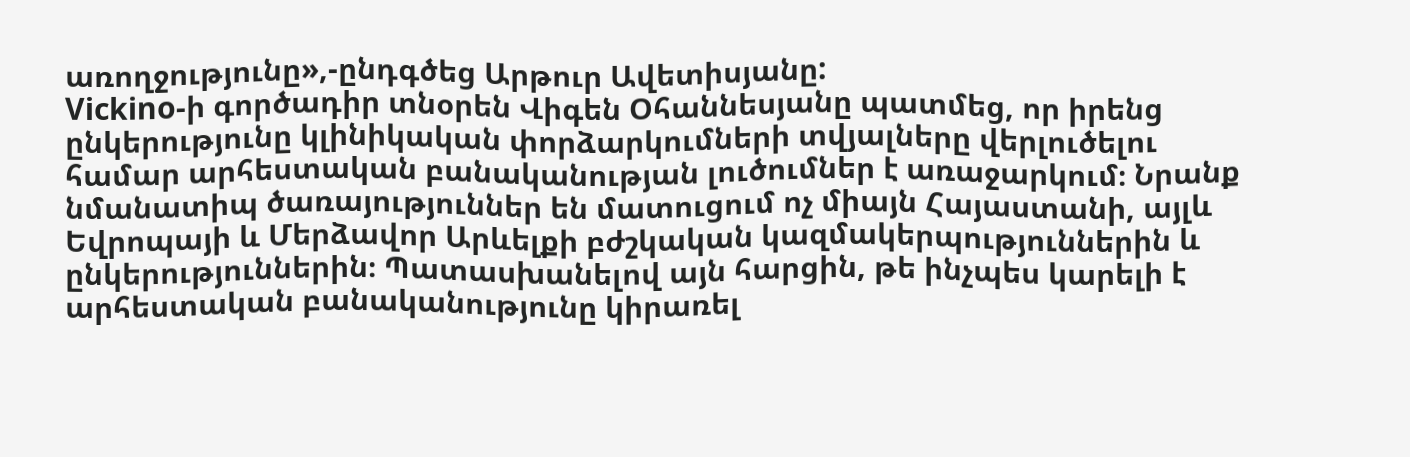առողջությունը»,-ընդգծեց Արթուր Ավետիսյանը:
Vickino-ի գործադիր տնօրեն Վիգեն Օհաննեսյանը պատմեց, որ իրենց ընկերությունը կլինիկական փորձարկումների տվյալները վերլուծելու համար արհեստական բանականության լուծումներ է առաջարկում։ Նրանք նմանատիպ ծառայություններ են մատուցում ոչ միայն Հայաստանի, այլև Եվրոպայի և Մերձավոր Արևելքի բժշկական կազմակերպություններին և ընկերություններին։ Պատասխանելով այն հարցին, թե ինչպես կարելի է արհեստական բանականությունը կիրառել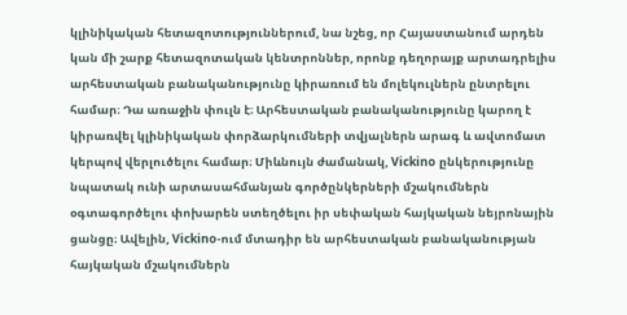կլինիկական հետազոտություններում, նա նշեց, որ Հայաստանում արդեն կան մի շարք հետազոտական կենտրոններ, որոնք դեղորայք արտադրելիս արհեստական բանականությունը կիրառում են մոլեկուլներն ընտրելու համար։ Դա առաջին փուլն է։ Արհեստական բանականությունը կարող է կիրառվել կլինիկական փորձարկումների տվյալներն արագ և ավտոմատ կերպով վերլուծելու համար։ Միևնույն ժամանակ, Vickino ընկերությունը նպատակ ունի արտասահմանյան գործընկերների մշակումներն օգտագործելու փոխարեն ստեղծելու իր սեփական հայկական նեյրոնային ցանցը։ Ավելին, Vickino-ում մտադիր են արհեստական բանականության հայկական մշակումներն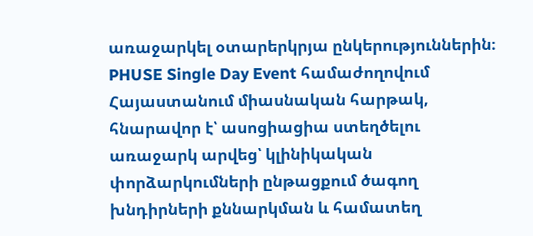առաջարկել օտարերկրյա ընկերություններին։
PHUSE Single Day Event համաժողովում Հայաստանում միասնական հարթակ, հնարավոր է՝ ասոցիացիա ստեղծելու առաջարկ արվեց՝ կլինիկական փորձարկումների ընթացքում ծագող խնդիրների քննարկման և համատեղ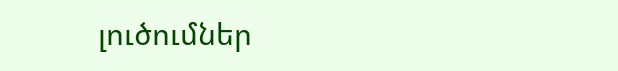լուծումներ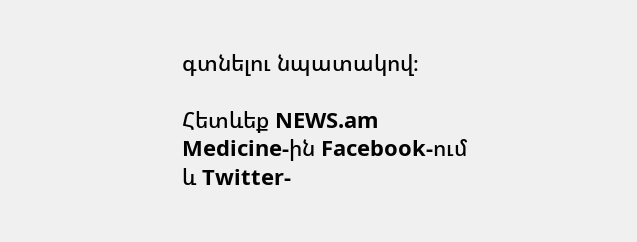գտնելու նպատակով։

Հետևեք NEWS.am Medicine-ին Facebook-ում և Twitter-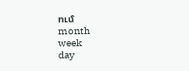ում
month
week
day